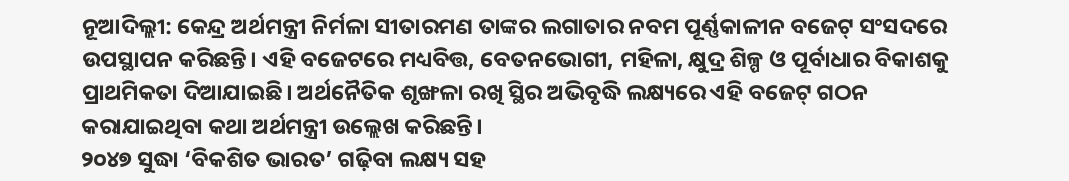ନୂଆଦିଲ୍ଲୀ: କେନ୍ଦ୍ର ଅର୍ଥମନ୍ତ୍ରୀ ନିର୍ମଳା ସୀତାରମଣ ତାଙ୍କର ଲଗାତାର ନବମ ପୂର୍ଣ୍ଣକାଳୀନ ବଜେଟ୍ ସଂସଦରେ ଉପସ୍ଥାପନ କରିଛନ୍ତି। ଏହି ବଜେଟରେ ମଧ୍ୟବିତ୍ତ, ବେତନଭୋଗୀ, ମହିଳା, କ୍ଷୁଦ୍ର ଶିଳ୍ପ ଓ ପୂର୍ବାଧାର ବିକାଶକୁ ପ୍ରାଥମିକତା ଦିଆଯାଇଛି। ଅର୍ଥନୈତିକ ଶୃଙ୍ଖଳା ରଖି ସ୍ଥିର ଅଭିବୃଦ୍ଧି ଲକ୍ଷ୍ୟରେ ଏହି ବଜେଟ୍ ଗଠନ କରାଯାଇଥିବା କଥା ଅର୍ଥମନ୍ତ୍ରୀ ଉଲ୍ଲେଖ କରିଛନ୍ତି।
୨୦୪୭ ସୁଦ୍ଧା ‘ବିକଶିତ ଭାରତ’ ଗଢ଼ିବା ଲକ୍ଷ୍ୟ ସହ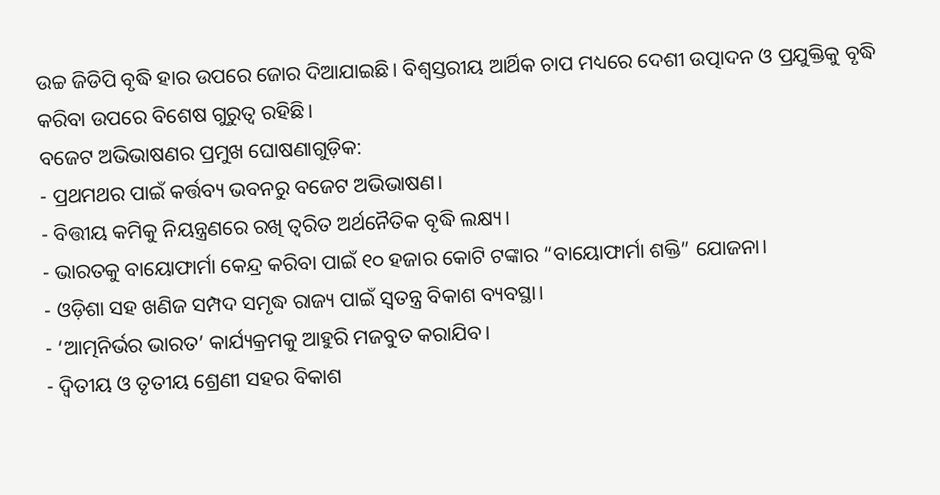ଉଚ୍ଚ ଜିଡିପି ବୃଦ୍ଧି ହାର ଉପରେ ଜୋର ଦିଆଯାଇଛି। ବିଶ୍ୱସ୍ତରୀୟ ଆର୍ଥିକ ଚାପ ମଧ୍ୟରେ ଦେଶୀ ଉତ୍ପାଦନ ଓ ପ୍ରଯୁକ୍ତିକୁ ବୃଦ୍ଧି କରିବା ଉପରେ ବିଶେଷ ଗୁରୁତ୍ୱ ରହିଛି।
ବଜେଟ ଅଭିଭାଷଣର ପ୍ରମୁଖ ଘୋଷଣାଗୁଡ଼ିକ:
- ପ୍ରଥମଥର ପାଇଁ କର୍ତ୍ତବ୍ୟ ଭବନରୁ ବଜେଟ ଅଭିଭାଷଣ।
- ବିତ୍ତୀୟ କମିକୁ ନିୟନ୍ତ୍ରଣରେ ରଖି ତ୍ବରିତ ଅର୍ଥନୈତିକ ବୃଦ୍ଧି ଲକ୍ଷ୍ୟ।
- ଭାରତକୁ ବାୟୋଫାର୍ମା କେନ୍ଦ୍ର କରିବା ପାଇଁ ୧୦ ହଜାର କୋଟି ଟଙ୍କାର “ବାୟୋଫାର୍ମା ଶକ୍ତି” ଯୋଜନା।
- ଓଡ଼ିଶା ସହ ଖଣିଜ ସମ୍ପଦ ସମୃଦ୍ଧ ରାଜ୍ୟ ପାଇଁ ସ୍ୱତନ୍ତ୍ର ବିକାଶ ବ୍ୟବସ୍ଥା।
- ‘ଆତ୍ମନିର୍ଭର ଭାରତ’ କାର୍ଯ୍ୟକ୍ରମକୁ ଆହୁରି ମଜବୁତ କରାଯିବ।
- ଦ୍ୱିତୀୟ ଓ ତୃତୀୟ ଶ୍ରେଣୀ ସହର ବିକାଶ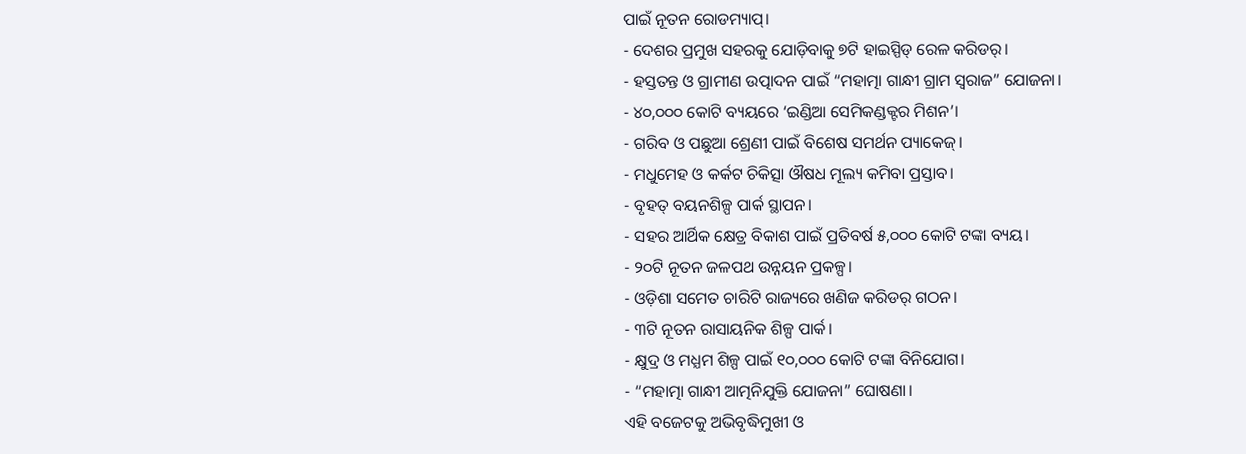ପାଇଁ ନୂତନ ରୋଡମ୍ୟାପ୍।
- ଦେଶର ପ୍ରମୁଖ ସହରକୁ ଯୋଡ଼ିବାକୁ ୭ଟି ହାଇସ୍ପିଡ୍ ରେଳ କରିଡର୍।
- ହସ୍ତତନ୍ତ ଓ ଗ୍ରାମୀଣ ଉତ୍ପାଦନ ପାଇଁ “ମହାତ୍ମା ଗାନ୍ଧୀ ଗ୍ରାମ ସ୍ୱରାଜ” ଯୋଜନା।
- ୪୦,୦୦୦ କୋଟି ବ୍ୟୟରେ ‘ଇଣ୍ଡିଆ ସେମିକଣ୍ଡକ୍ଟର ମିଶନ’।
- ଗରିବ ଓ ପଛୁଆ ଶ୍ରେଣୀ ପାଇଁ ବିଶେଷ ସମର୍ଥନ ପ୍ୟାକେଜ୍।
- ମଧୁମେହ ଓ କର୍କଟ ଚିକିତ୍ସା ଔଷଧ ମୂଲ୍ୟ କମିବା ପ୍ରସ୍ତାବ।
- ବୃହତ୍ ବୟନଶିଳ୍ପ ପାର୍କ ସ୍ଥାପନ।
- ସହର ଆର୍ଥିକ କ୍ଷେତ୍ର ବିକାଶ ପାଇଁ ପ୍ରତିବର୍ଷ ୫,୦୦୦ କୋଟି ଟଙ୍କା ବ୍ୟୟ।
- ୨୦ଟି ନୂତନ ଜଳପଥ ଉନ୍ନୟନ ପ୍ରକଳ୍ପ।
- ଓଡ଼ିଶା ସମେତ ଚାରିଟି ରାଜ୍ୟରେ ଖଣିଜ କରିଡର୍ ଗଠନ।
- ୩ଟି ନୂତନ ରାସାୟନିକ ଶିଳ୍ପ ପାର୍କ।
- କ୍ଷୁଦ୍ର ଓ ମଧ୍ଯମ ଶିଳ୍ପ ପାଇଁ ୧୦,୦୦୦ କୋଟି ଟଙ୍କା ବିନିଯୋଗ।
- “ମହାତ୍ମା ଗାନ୍ଧୀ ଆତ୍ମନିଯୁକ୍ତି ଯୋଜନା” ଘୋଷଣା।
ଏହି ବଜେଟକୁ ଅଭିବୃଦ୍ଧିମୁଖୀ ଓ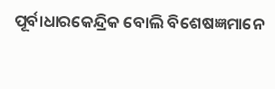ପୂର୍ବାଧାରକେନ୍ଦ୍ରିକ ବୋଲି ବିଶେଷଜ୍ଞମାନେ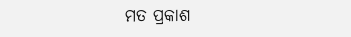ମତ ପ୍ରକାଶ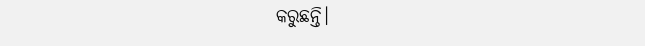କରୁଛନ୍ତି।